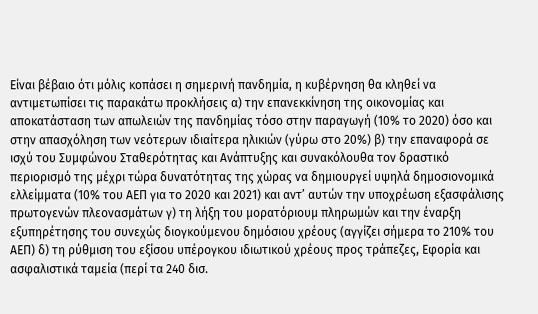Είναι βέβαιο ότι μόλις κοπάσει η σημερινή πανδημία, η κυβέρνηση θα κληθεί να αντιμετωπίσει τις παρακάτω προκλήσεις α) την επανεκκίνηση της οικονομίας και αποκατάσταση των απωλειών της πανδημίας τόσο στην παραγωγή (10% το 2020) όσο και στην απασχόληση των νεότερων ιδιαίτερα ηλικιών (γύρω στο 20%) β) την επαναφορά σε ισχύ του Συμφώνου Σταθερότητας και Ανάπτυξης και συνακόλουθα τον δραστικό περιορισμό της μέχρι τώρα δυνατότητας της χώρας να δημιουργεί υψηλά δημοσιονομικά ελλείμματα (10% του ΑΕΠ για το 2020 και 2021) και αντ’ αυτών την υποχρέωση εξασφάλισης πρωτογενών πλεονασμάτων γ) τη λήξη του μορατόριουμ πληρωμών και την έναρξη εξυπηρέτησης του συνεχώς διογκούμενου δημόσιου χρέους (αγγίζει σήμερα το 210% του ΑΕΠ) δ) τη ρύθμιση του εξίσου υπέρογκου ιδιωτικού χρέους προς τράπεζες, Εφορία και ασφαλιστικά ταμεία (περί τα 240 δισ.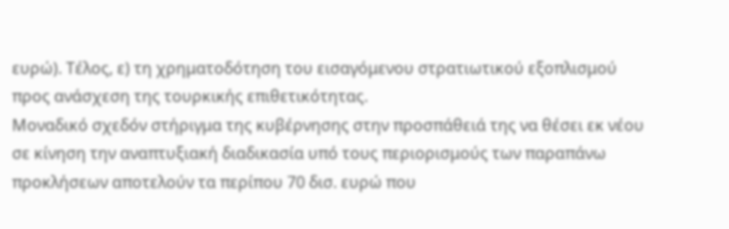ευρώ). Τέλος, ε) τη χρηματοδότηση του εισαγόμενου στρατιωτικού εξοπλισμού προς ανάσχεση της τουρκικής επιθετικότητας.
Μοναδικό σχεδόν στήριγμα της κυβέρνησης στην προσπάθειά της να θέσει εκ νέου σε κίνηση την αναπτυξιακή διαδικασία υπό τους περιορισμούς των παραπάνω προκλήσεων αποτελούν τα περίπου 70 δισ. ευρώ που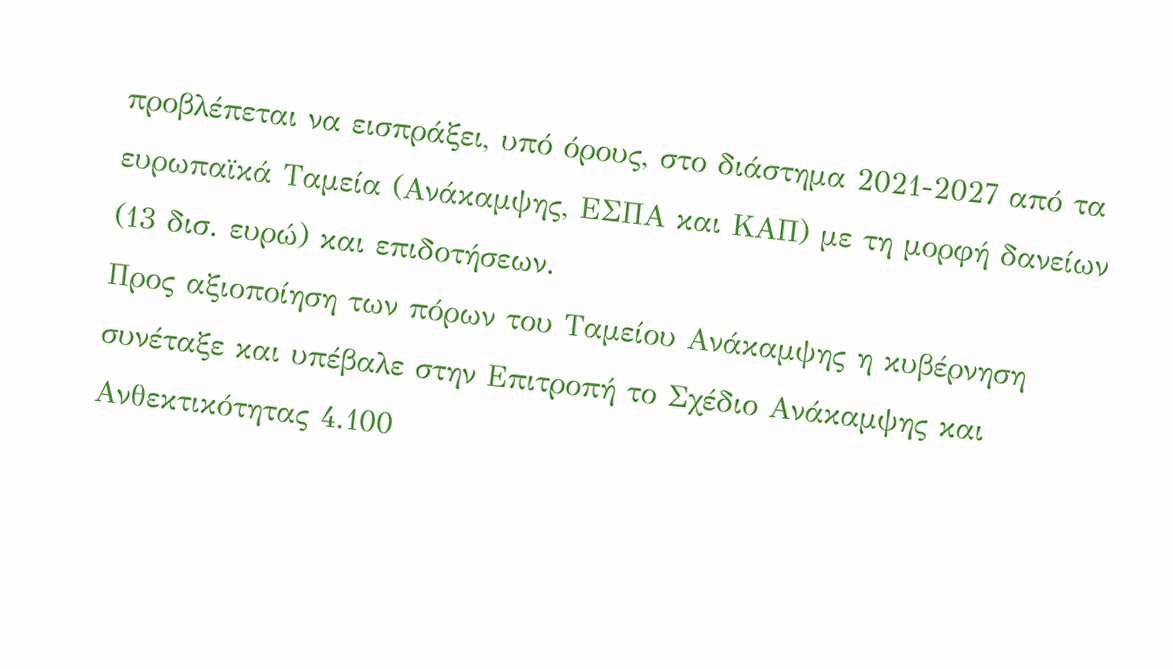προβλέπεται να εισπράξει, υπό όρους, στο διάστημα 2021-2027 από τα ευρωπαϊκά Ταμεία (Ανάκαμψης, ΕΣΠΑ και ΚΑΠ) με τη μορφή δανείων (13 δισ. ευρώ) και επιδοτήσεων.
Προς αξιοποίηση των πόρων του Ταμείου Ανάκαμψης η κυβέρνηση συνέταξε και υπέβαλε στην Επιτροπή το Σχέδιο Ανάκαμψης και Ανθεκτικότητας 4.100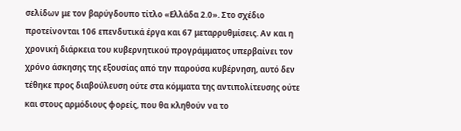σελίδων με τον βαρύγδουπο τίτλο «Ελλάδα 2.0». Στο σχέδιο προτείνονται 106 επενδυτικά έργα και 67 μεταρρυθμίσεις. Αν και η χρονική διάρκεια του κυβερνητικού προγράμματος υπερβαίνει τον χρόνο άσκησης της εξουσίας από την παρούσα κυβέρνηση, αυτό δεν τέθηκε προς διαβούλευση ούτε στα κόμματα της αντιπολίτευσης ούτε και στους αρμόδιους φορείς, που θα κληθούν να το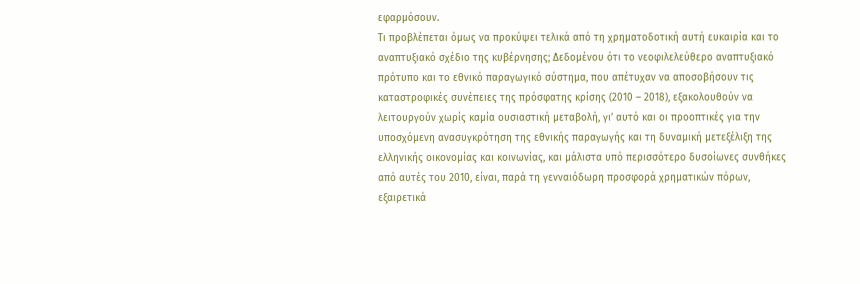εφαρμόσουν.
Τι προβλέπεται όμως να προκύψει τελικά από τη χρηματοδοτική αυτή ευκαιρία και το αναπτυξιακό σχέδιο της κυβέρνησης; Δεδομένου ότι το νεοφιλελεύθερο αναπτυξιακό πρότυπο και το εθνικό παραγωγικό σύστημα, που απέτυχαν να αποσοβήσουν τις καταστροφικές συνέπειες της πρόσφατης κρίσης (2010 – 2018), εξακολουθούν να λειτουργούν χωρίς καμία ουσιαστική μεταβολή, γι’ αυτό και οι προοπτικές για την υποσχόμενη ανασυγκρότηση της εθνικής παραγωγής και τη δυναμική μετεξέλιξη της ελληνικής οικονομίας και κοινωνίας, και μάλιστα υπό περισσότερο δυσοίωνες συνθήκες από αυτές του 2010, είναι, παρά τη γενναιόδωρη προσφορά χρηματικών πόρων, εξαιρετικά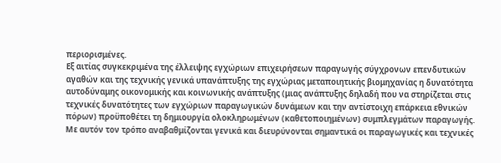περιορισμένες.
Εξ αιτίας συγκεκριμένα της έλλειψης εγχώριων επιχειρήσεων παραγωγής σύγχρονων επενδυτικών αγαθών και της τεχνικής γενικά υπανάπτυξης της εγχώριας μεταποιητικής βιομηχανίας η δυνατότητα αυτοδύναμης οικονομικής και κοινωνικής ανάπτυξης (μιας ανάπτυξης δηλαδή που να στηρίζεται στις τεχνικές δυνατότητες των εγχώριων παραγωγικών δυνάμεων και την αντίστοιχη επάρκεια εθνικών πόρων) προϋποθέτει τη δημιουργία ολοκληρωμένων (καθετοποιημένων) συμπλεγμάτων παραγωγής.
Με αυτόν τον τρόπο αναβαθμίζονται γενικά και διευρύνονται σημαντικά οι παραγωγικές και τεχνικές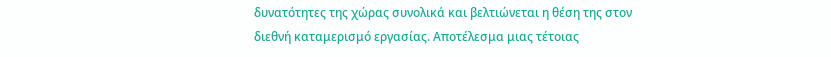δυνατότητες της χώρας συνολικά και βελτιώνεται η θέση της στον διεθνή καταμερισμό εργασίας. Αποτέλεσμα μιας τέτοιας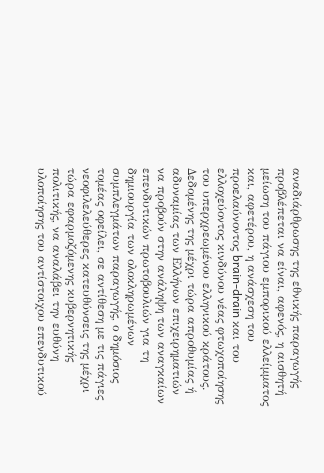αναδιάρθρωσης της εθνικής παραγωγής προβλέπεται να είναι, αφενός, η αισθητή μείωση του πάγιου εμπορικού ελλείμματος και, αφετέρου, η ανάσχεση του προελαύνοντος brain-drain και του ελλοχεύοντος κινδύνου νέας φτωχοποίησης του υπερχρεωμένου ελληνικού κράτους.
Δεδομένης της μέχρι τώρα απροθυμίας ή αδυναμίας των Ελλήνων επιχειρηματιών να προβούν στην ανάληψη των αναγκαίων επενδυτικών πρωτοβουλιών για τη δημιουργία των ολοκληρωμένων συμπλεγμάτων παραγωγής, ο δημόσιος τομέας οφείλει, σε αντίθεση με τις πάγιες νεοφιλελεύθερες κατευθύνσεις της μέχρι τώρα εφαρμοζόμενης κυβερνητικής πολιτικής, να αναλάβει την ευθύνη υλοποίησης του αντίστοιχου επενδυτικού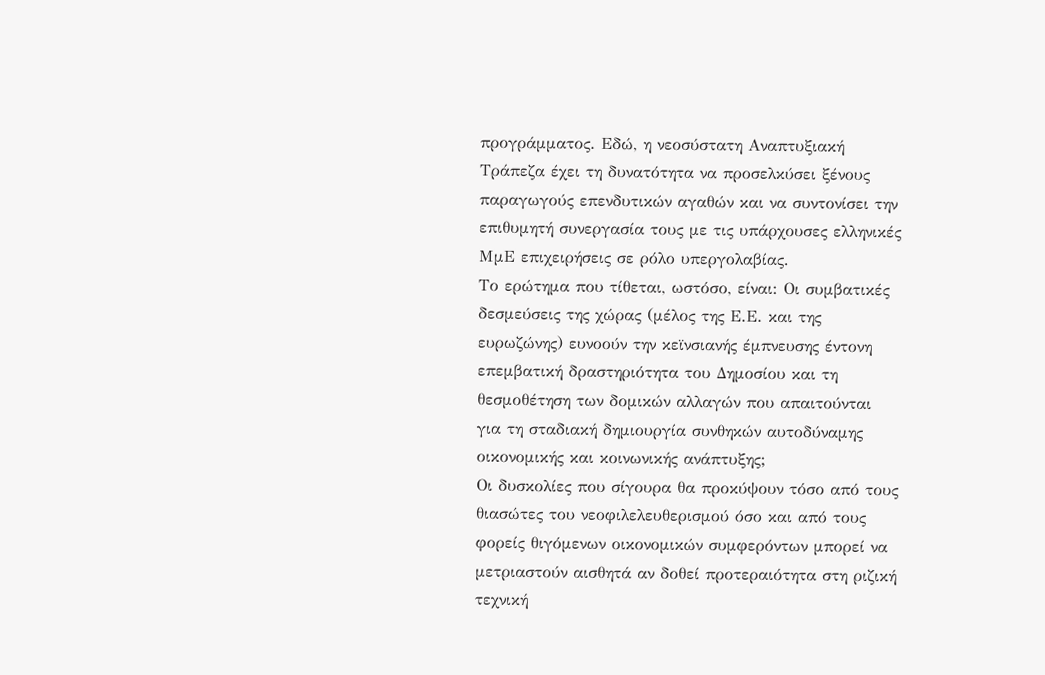προγράμματος. Εδώ, η νεοσύστατη Αναπτυξιακή Τράπεζα έχει τη δυνατότητα να προσελκύσει ξένους παραγωγούς επενδυτικών αγαθών και να συντονίσει την επιθυμητή συνεργασία τους με τις υπάρχουσες ελληνικές ΜμΕ επιχειρήσεις σε ρόλο υπεργολαβίας.
Το ερώτημα που τίθεται, ωστόσο, είναι: Οι συμβατικές δεσμεύσεις της χώρας (μέλος της Ε.Ε. και της ευρωζώνης) ευνοούν την κεϊνσιανής έμπνευσης έντονη επεμβατική δραστηριότητα του Δημοσίου και τη θεσμοθέτηση των δομικών αλλαγών που απαιτούνται για τη σταδιακή δημιουργία συνθηκών αυτοδύναμης οικονομικής και κοινωνικής ανάπτυξης;
Οι δυσκολίες που σίγουρα θα προκύψουν τόσο από τους θιασώτες του νεοφιλελευθερισμού όσο και από τους φορείς θιγόμενων οικονομικών συμφερόντων μπορεί να μετριαστούν αισθητά αν δοθεί προτεραιότητα στη ριζική τεχνική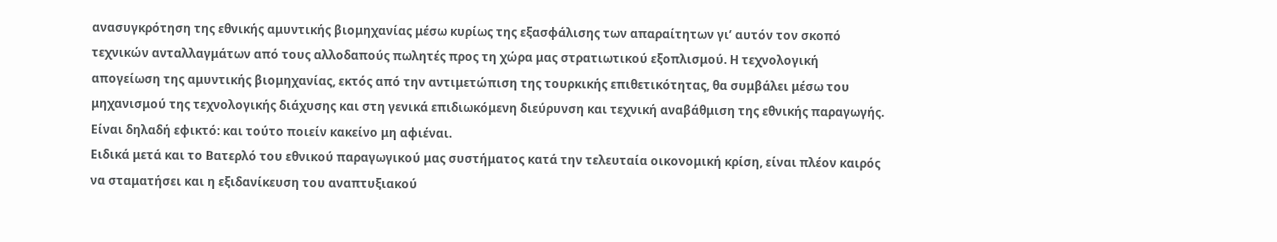ανασυγκρότηση της εθνικής αμυντικής βιομηχανίας μέσω κυρίως της εξασφάλισης των απαραίτητων γι’ αυτόν τον σκοπό τεχνικών ανταλλαγμάτων από τους αλλοδαπούς πωλητές προς τη χώρα μας στρατιωτικού εξοπλισμού. Η τεχνολογική απογείωση της αμυντικής βιομηχανίας, εκτός από την αντιμετώπιση της τουρκικής επιθετικότητας, θα συμβάλει μέσω του μηχανισμού της τεχνολογικής διάχυσης και στη γενικά επιδιωκόμενη διεύρυνση και τεχνική αναβάθμιση της εθνικής παραγωγής. Είναι δηλαδή εφικτό: και τούτο ποιείν κακείνο μη αφιέναι.
Ειδικά μετά και το Βατερλό του εθνικού παραγωγικού μας συστήματος κατά την τελευταία οικονομική κρίση, είναι πλέον καιρός να σταματήσει και η εξιδανίκευση του αναπτυξιακού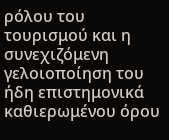ρόλου του τουρισμού και η συνεχιζόμενη γελοιοποίηση του ήδη επιστημονικά καθιερωμένου όρου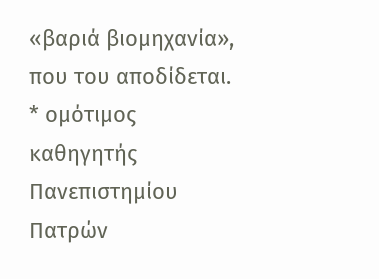«βαριά βιομηχανία», που του αποδίδεται.
* ομότιμος καθηγητής Πανεπιστημίου Πατρών